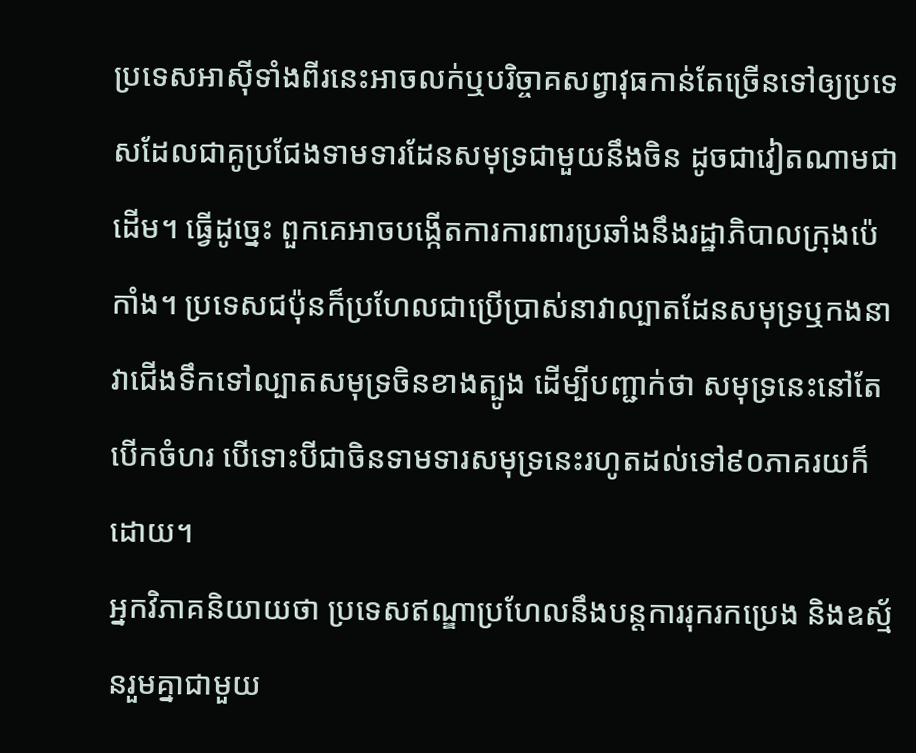ប្រទេសអាស៊ីទាំងពីរនេះអាចលក់ឬបរិច្ចាគសព្វាវុធកាន់តែច្រើនទៅឲ្យប្រទេសដែលជាគូប្រជែងទាមទារដែនសមុទ្រជាមួយនឹងចិន ដូចជាវៀតណាមជាដើម។ ធ្វើដូច្នេះ ពួកគេអាចបង្កើតការការពារប្រឆាំងនឹងរដ្ឋាភិបាលក្រុងប៉េកាំង។ ប្រទេសជប៉ុនក៏ប្រហែលជាប្រើប្រាស់នាវាល្បាតដែនសមុទ្រឬកងនាវាជើងទឹកទៅល្បាតសមុទ្រចិនខាងត្បូង ដើម្បីបញ្ជាក់ថា សមុទ្រនេះនៅតែបើកចំហរ បើទោះបីជាចិនទាមទារសមុទ្រនេះរហូតដល់ទៅ៩០ភាគរយក៏ដោយ។
អ្នកវិភាគនិយាយថា ប្រទេសឥណ្ឌាប្រហែលនឹងបន្តការរុករកប្រេង និងឧស្ម័នរួមគ្នាជាមួយ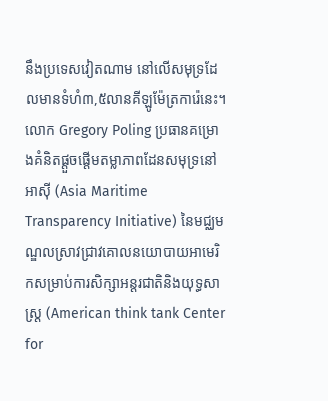នឹងប្រទេសវៀតណាម នៅលើសមុទ្រដែលមានទំហំ៣,៥លានគីឡូម៉ែត្រការ៉េនេះ។
លោក Gregory Poling ប្រធានគម្រោងគំនិតផ្តួចផ្តើមតម្លាភាពដែនសមុទ្រនៅអាស៊ី (Asia Maritime Transparency Initiative) នៃមជ្ឈមណ្ឌលស្រាវជ្រាវគោលនយោបាយអាមេរិកសម្រាប់ការសិក្សាអន្តរជាតិនិងយុទ្ធសាស្ត្រ (American think tank Center for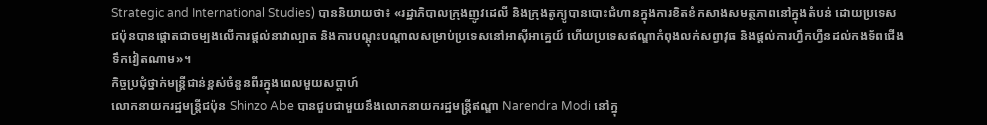Strategic and International Studies) បាននិយាយថា៖ «រដ្ឋាភិបាលក្រុងញូវដេលី និងក្រុងតូក្យូបានបោះជំហានក្នុងការខិតខំកសាងសមត្ថភាពនៅក្នុងតំបន់ ដោយប្រទេសជប៉ុនបានផ្តោតជាចម្បងលើការផ្តល់នាវាល្បាត និងការបណ្តុះបណ្តាលសម្រាប់ប្រទេសនៅអាស៊ីអាគ្នេយ៍ ហើយប្រទេសឥណ្ឌាកំពុងលក់សព្វាវុធ និងផ្តល់ការហ្វឹកហ្វឺនដល់កងទ័ពជើងទឹកវៀតណាម»។
កិច្ចប្រជុំថ្នាក់មន្ត្រីជាន់ខ្ពស់ចំនួនពីរក្នុងពេលមួយសប្តាហ៍
លោកនាយករដ្ឋមន្ត្រីជប៉ុន Shinzo Abe បានជួបជាមួយនឹងលោកនាយករដ្ឋមន្ត្រីឥណ្ឌា Narendra Modi នៅក្នុ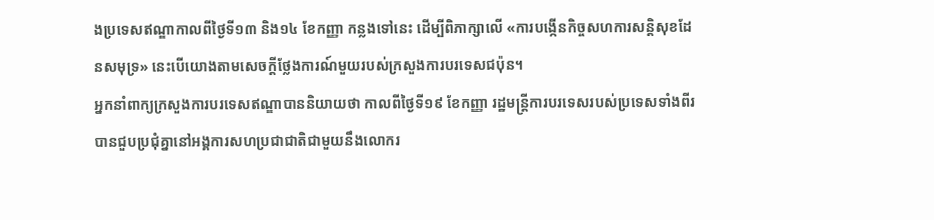ងប្រទេសឥណ្ឌាកាលពីថ្ងៃទី១៣ និង១៤ ខែកញ្ញា កន្លងទៅនេះ ដើម្បីពិភាក្សាលើ «ការបង្កើនកិច្ចសហការសន្តិសុខដែនសមុទ្រ» នេះបើយោងតាមសេចក្តីថ្លែងការណ៍មួយរបស់ក្រសួងការបរទេសជប៉ុន។
អ្នកនាំពាក្យក្រសួងការបរទេសឥណ្ឌាបាននិយាយថា កាលពីថ្ងៃទី១៩ ខែកញ្ញា រដ្ឋមន្ត្រីការបរទេសរបស់ប្រទេសទាំងពីរបានជួបប្រជុំគ្នានៅអង្គការសហប្រជាជាតិជាមួយនឹងលោករ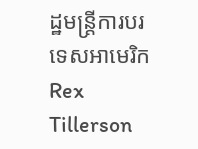ដ្ឋមន្ត្រីការបរទេសអាមេរិក Rex Tillerson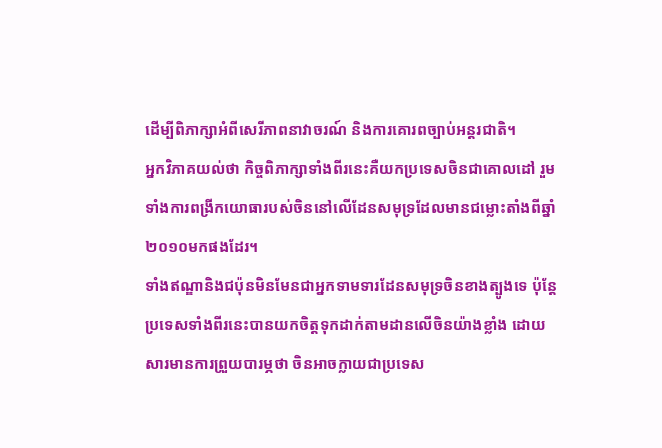ដើម្បីពិភាក្សាអំពីសេរីភាពនាវាចរណ៍ និងការគោរពច្បាប់អន្តរជាតិ។
អ្នកវិភាគយល់ថា កិច្ចពិភាក្សាទាំងពីរនេះគឺយកប្រទេសចិនជាគោលដៅ រួមទាំងការពង្រីកយោធារបស់ចិននៅលើដែនសមុទ្រដែលមានជម្លោះតាំងពីឆ្នាំ២០១០មកផងដែរ។
ទាំងឥណ្ឌានិងជប៉ុនមិនមែនជាអ្នកទាមទារដែនសមុទ្រចិនខាងត្បូងទេ ប៉ុន្តែប្រទេសទាំងពីរនេះបានយកចិត្តទុកដាក់តាមដានលើចិនយ៉ាងខ្លាំង ដោយសារមានការព្រួយបារម្ភថា ចិនអាចក្លាយជាប្រទេស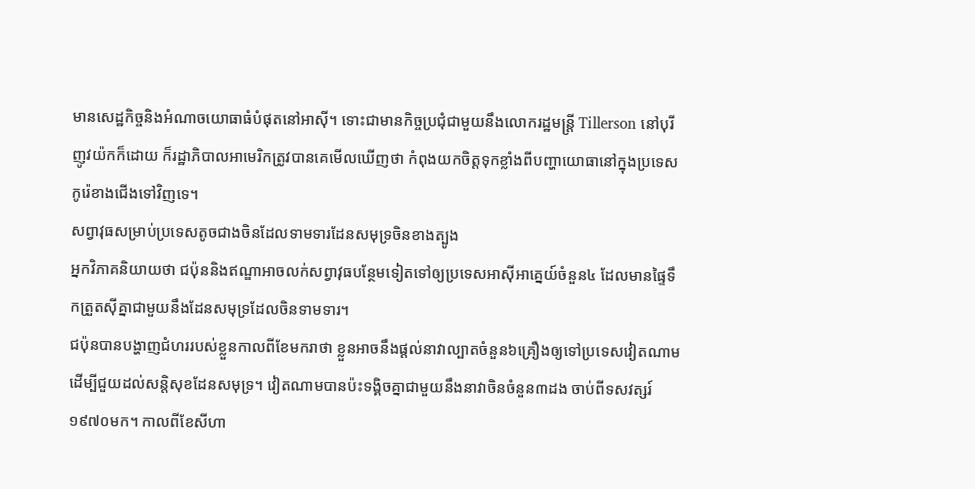មានសេដ្ឋកិច្ចនិងអំណាចយោធាធំបំផុតនៅអាស៊ី។ ទោះជាមានកិច្ចប្រជុំជាមួយនឹងលោករដ្ឋមន្ត្រី Tillerson នៅបុរីញូវយ៉កក៏ដោយ ក៏រដ្ឋាភិបាលអាមេរិកត្រូវបានគេមើលឃើញថា កំពុងយកចិត្តទុកខ្លាំងពីបញ្ហាយោធានៅក្នុងប្រទេសកូរ៉េខាងជើងទៅវិញទេ។
សព្វាវុធសម្រាប់ប្រទេសតូចជាងចិនដែលទាមទារដែនសមុទ្រចិនខាងត្បូង
អ្នកវិភាគនិយាយថា ជប៉ុននិងឥណ្ឌាអាចលក់សព្វាវុធបន្ថែមទៀតទៅឲ្យប្រទេសអាស៊ីអាគ្នេយ៍ចំនួន៤ ដែលមានផ្ទៃទឹកត្រួតស៊ីគ្នាជាមួយនឹងដែនសមុទ្រដែលចិនទាមទារ។
ជប៉ុនបានបង្ហាញជំហររបស់ខ្លួនកាលពីខែមករាថា ខ្លួនអាចនឹងផ្តល់នាវាល្បាតចំនួន៦គ្រឿងឲ្យទៅប្រទេសវៀតណាម ដើម្បីជួយដល់សន្តិសុខដែនសមុទ្រ។ វៀតណាមបានប៉ះទង្គិចគ្នាជាមួយនឹងនាវាចិនចំនួន៣ដង ចាប់ពីទសវត្សរ៍១៩៧០មក។ កាលពីខែសីហា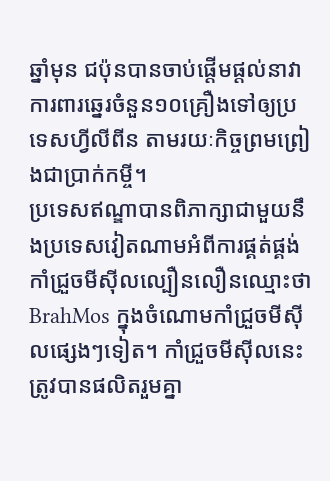ឆ្នាំមុន ជប៉ុនបានចាប់ផ្តើមផ្តល់នាវាការពារឆ្នេរចំនួន១០គ្រឿងទៅឲ្យប្រទេសហ្វីលីពីន តាមរយៈកិច្ចព្រមព្រៀងជាប្រាក់កម្ចី។
ប្រទេសឥណ្ឌាបានពិភាក្សាជាមួយនឹងប្រទេសវៀតណាមអំពីការផ្គត់ផ្គង់កាំជ្រួចមីស៊ីលល្បឿនលឿនឈ្មោះថា BrahMos ក្នុងចំណោមកាំជ្រួចមីស៊ីលផ្សេងៗទៀត។ កាំជ្រួចមីស៊ីលនេះត្រូវបានផលិតរួមគ្នា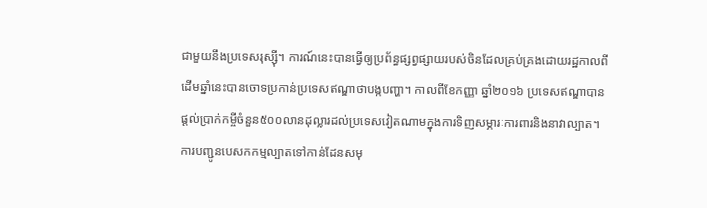ជាមួយនឹងប្រទេសរុស្ស៊ី។ ការណ៍នេះបានធ្វើឲ្យប្រព័ន្ធផ្សព្វផ្សាយរបស់ចិនដែលគ្រប់គ្រងដោយរដ្ឋកាលពីដើមឆ្នាំនេះបានចោទប្រកាន់ប្រទេសឥណ្ឌាថាបង្កបញ្ហា។ កាលពីខែកញ្ញា ឆ្នាំ២០១៦ ប្រទេសឥណ្ឌាបានផ្តល់ប្រាក់កម្ចីចំនួន៥០០លានដុល្លារដល់ប្រទេសវៀតណាមក្នុងការទិញសម្ភារៈការពារនិងនាវាល្បាត។
ការបញ្ជូនបេសកកម្មល្បាតទៅកាន់ដែនសមុ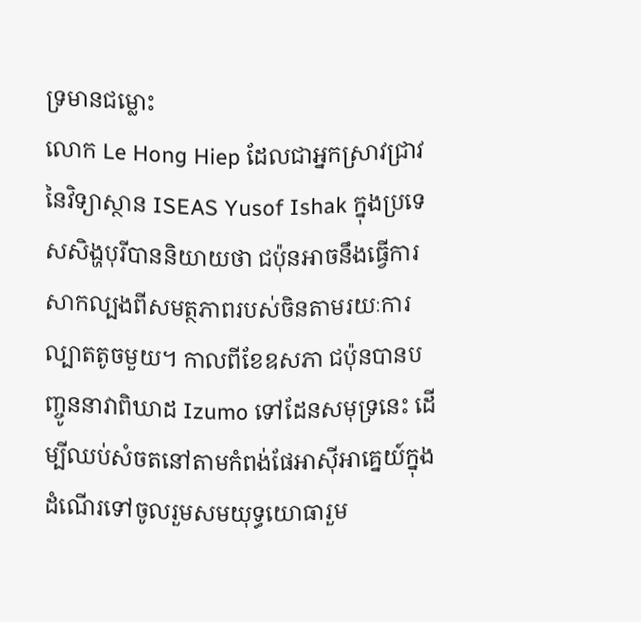ទ្រមានជម្លោះ
លោក Le Hong Hiep ដែលជាអ្នកស្រាវជ្រាវនៃវិទ្យាស្ថាន ISEAS Yusof Ishak ក្នុងប្រទេសសិង្ហបុរីបាននិយាយថា ជប៉ុនអាចនឹងធ្វើការសាកល្បងពីសមត្ថភាពរបស់ចិនតាមរយៈការល្បាតតូចមួយ។ កាលពីខែឧសភា ជប៉ុនបានបញ្ចូននាវាពិឃាដ Izumo ទៅដែនសមុទ្រនេះ ដើម្បីឈប់សំចតនៅតាមកំពង់ផែអាស៊ីអាគ្នេយ៍ក្នុងដំណើរទៅចូលរួមសមយុទ្ធយោធារួម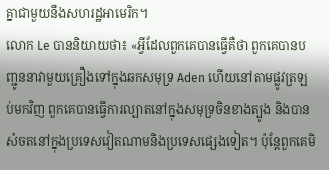គ្នាជាមួយនឹងសហរដ្ឋអាមេរិក។
លោក Le បាននិយាយថា៖ «អ្វីដែលពួកគេបានធ្វើគឺថា ពួកគេបានបញ្ជូននាវាមួយគ្រឿងទៅក្នុងឆកសមុទ្រ Aden ហើយនៅតាមផ្លូវត្រឡប់មកវិញ ពួកគេបានធ្វើការល្បាតនៅក្នុងសមុទ្រចិនខាងត្បូង និងបានសំចតនៅក្នុងប្រទេសវៀតណាមនិងប្រទេសផ្សេងទៀត។ ប៉ុន្តែពួកគេមិ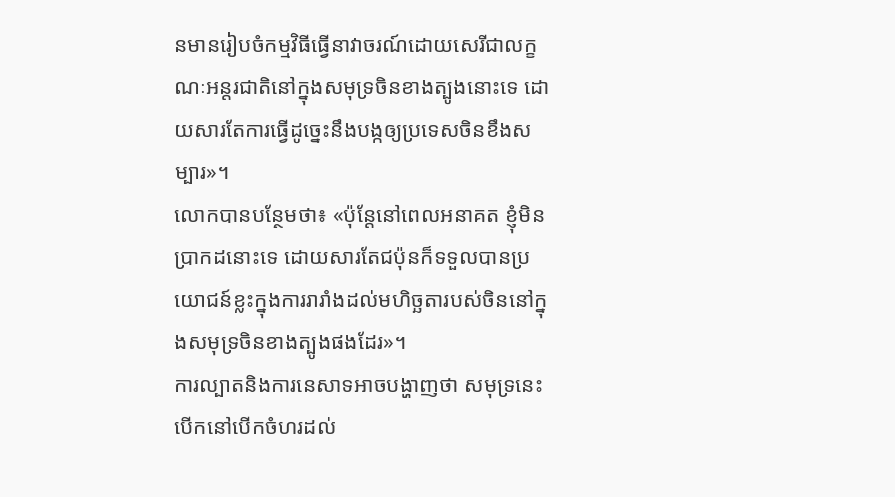នមានរៀបចំកម្មវិធីធ្វើនាវាចរណ៍ដោយសេរីជាលក្ខណៈអន្តរជាតិនៅក្នុងសមុទ្រចិនខាងត្បូងនោះទេ ដោយសារតែការធ្វើដូច្នេះនឹងបង្កឲ្យប្រទេសចិនខឹងសម្បារ»។
លោកបានបន្ថែមថា៖ «ប៉ុន្តែនៅពេលអនាគត ខ្ញុំមិនប្រាកដនោះទេ ដោយសារតែជប៉ុនក៏ទទួលបានប្រយោជន៍ខ្លះក្នុងការរារាំងដល់មហិច្ឆតារបស់ចិននៅក្នុងសមុទ្រចិនខាងត្បូងផងដែរ»។
ការល្បាតនិងការនេសាទអាចបង្ហាញថា សមុទ្រនេះបើកនៅបើកចំហរដល់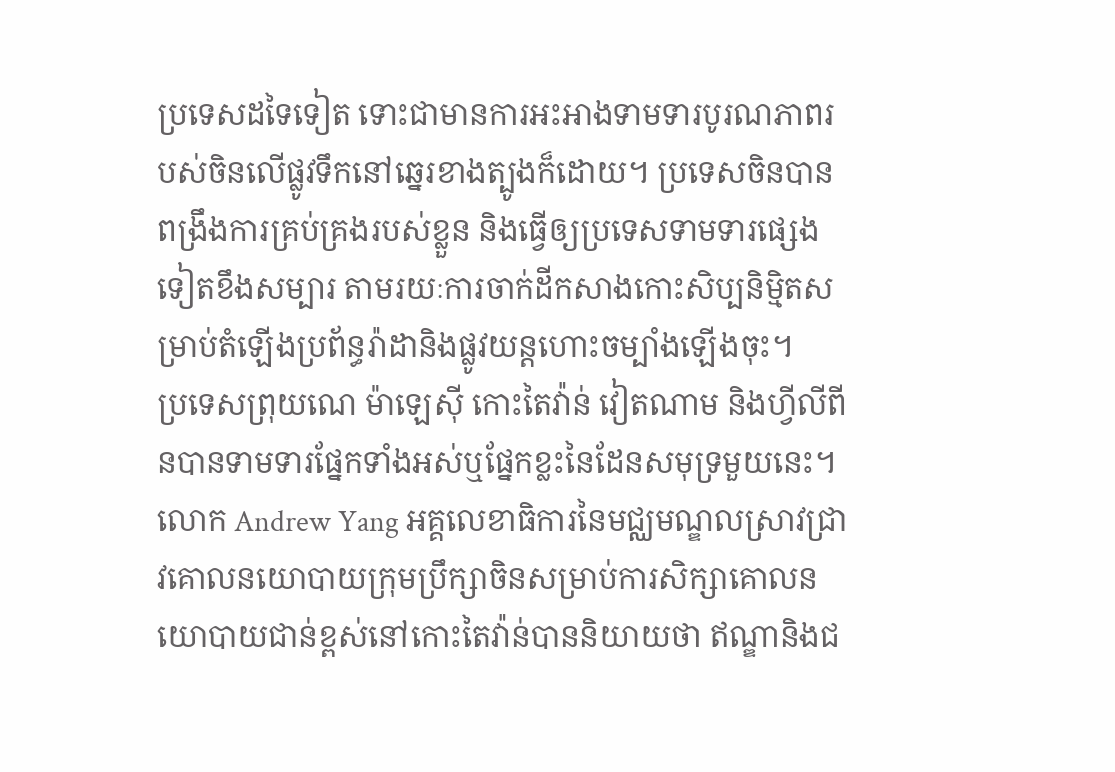ប្រទេសដទៃទៀត ទោះជាមានការអះអាងទាមទារបូរណភាពរបស់ចិនលើផ្លូវទឹកនៅឆ្នេរខាងត្បូងក៏ដោយ។ ប្រទេសចិនបានពង្រឹងការគ្រប់គ្រងរបស់ខ្លួន និងធ្វើឲ្យប្រទេសទាមទារផ្សេងទៀតខឹងសម្បារ តាមរយៈការចាក់ដីកសាងកោះសិប្បនិម្មិតសម្រាប់តំឡើងប្រព័ន្ធរ៉ាដានិងផ្លូវយន្តហោះចម្បាំងឡើងចុះ។
ប្រទេសព្រុយណេ ម៉ាឡេស៊ី កោះតៃវ៉ាន់ វៀតណាម និងហ្វីលីពីនបានទាមទារផ្នែកទាំងអស់ឬផ្នែកខ្លះនៃដែនសមុទ្រមួយនេះ។
លោក Andrew Yang អគ្គលេខាធិការនៃមជ្ឈមណ្ឌលស្រាវជ្រាវគោលនយោបាយក្រុមប្រឹក្សាចិនសម្រាប់ការសិក្សាគោលនយោបាយជាន់ខ្ពស់នៅកោះតៃវ៉ាន់បាននិយាយថា ឥណ្ឌានិងជ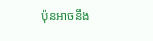ប៉ុនអាចនឹង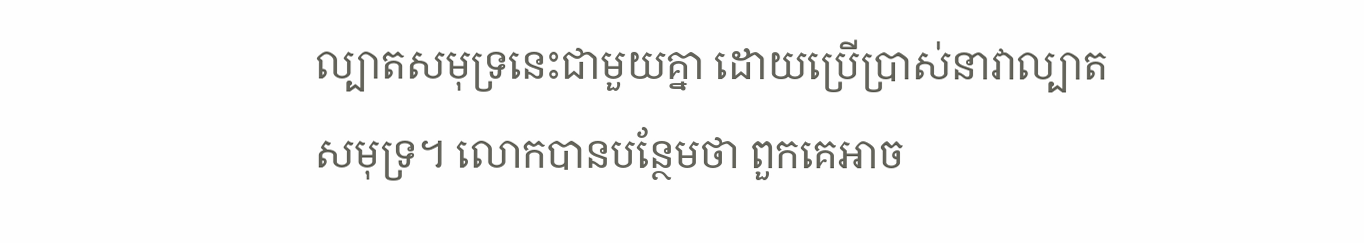ល្បាតសមុទ្រនេះជាមួយគ្នា ដោយប្រើប្រាស់នាវាល្បាតសមុទ្រ។ លោកបានបន្ថែមថា ពួកគេអាច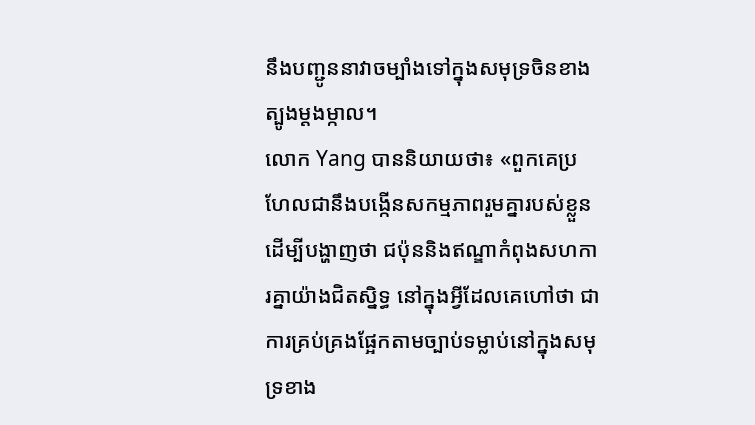នឹងបញ្ជូននាវាចម្បាំងទៅក្នុងសមុទ្រចិនខាងត្បូងម្តងម្កាល។
លោក Yang បាននិយាយថា៖ «ពួកគេប្រហែលជានឹងបង្កើនសកម្មភាពរួមគ្នារបស់ខ្លួនដើម្បីបង្ហាញថា ជប៉ុននិងឥណ្ឌាកំពុងសហការគ្នាយ៉ាងជិតស្និទ្ធ នៅក្នុងអ្វីដែលគេហៅថា ជាការគ្រប់គ្រងផ្អែកតាមច្បាប់ទម្លាប់នៅក្នុងសមុទ្រខាង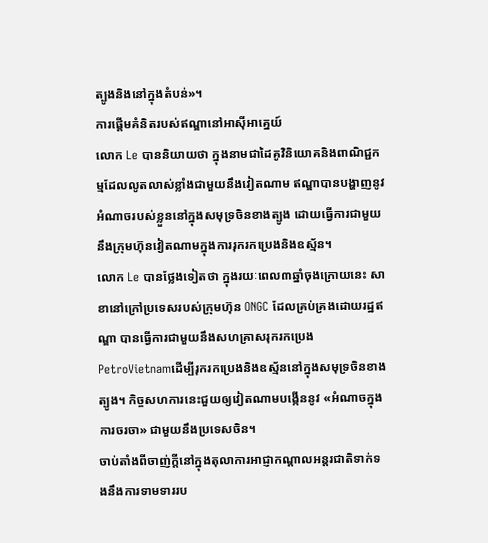ត្បូងនិងនៅក្នុងតំបន់»។
ការផ្តើមគំនិតរបស់ឥណ្ឌានៅអាស៊ីអាគ្នេយ៍
លោក Le បាននិយាយថា ក្នុងនាមជាដៃគូវិនិយោគនិងពាណិជ្ជកម្មដែលលូតលាស់ខ្លាំងជាមួយនឹងវៀតណាម ឥណ្ឌាបានបង្ហាញនូវអំណាចរបស់ខ្លួននៅក្នុងសមុទ្រចិនខាងត្បូង ដោយធ្វើការជាមួយនឹងក្រុមហ៊ុនវៀតណាមក្នុងការរុករកប្រេងនិងឧស្ម័ន។
លោក Le បានថ្លែងទៀតថា ក្នុងរយៈពេល៣ឆ្នាំចុងក្រោយនេះ សាខានៅក្រៅប្រទេសរបស់ក្រុមហ៊ុន ONGC ដែលគ្រប់គ្រងដោយរដ្ឋឥណ្ឌា បានធ្វើការជាមួយនឹងសហគ្រាសរុករកប្រេង PetroVietnamដើម្បីរុករកប្រេងនិងឧស្ម័ននៅក្នុងសមុទ្រចិនខាងត្បូង។ កិច្ចសហការនេះជួយឲ្យវៀតណាមបង្កើននូវ «អំណាចក្នុងការចរចា» ជាមួយនឹងប្រទេសចិន។
ចាប់តាំងពីចាញ់ក្តីនៅក្នុងតុលាការអាជ្ញាកណ្តាលអន្តរជាតិទាក់ទងនឹងការទាមទាររប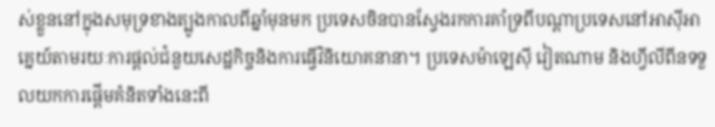ស់ខ្លួននៅក្នុងសមុទ្រខាងត្បូងកាលពីឆ្នាំមុនមក ប្រទេសចិនបានស្វែងរកការគាំទ្រពីបណ្តាប្រទេសនៅអាស៊ីអាគ្នេយ៍តាមរយៈការផ្តល់ជំនួយសេដ្ឋកិច្ចនិងការធ្វើវិនិយោគនានា។ ប្រទេសម៉ាឡេស៊ី វៀតណាម និងហ្វីលីពីនទទួលយកការផ្តើមគំនិតទាំងនេះពី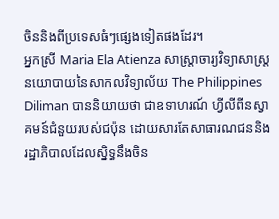ចិននិងពីប្រទេសធំៗផ្សេងទៀតផងដែរ។
អ្នកស្រី Maria Ela Atienza សាស្ត្រាចារ្យវិទ្យាសាស្ត្រនយោបាយនៃសាកលវិទ្យាល័យ The Philippines Diliman បាននិយាយថា ជាឧទាហរណ៍ ហ្វីលីពីនស្វាគមន៍ជំនួយរបស់ជប៉ុន ដោយសារតែសាធារណជននិងរដ្ឋាភិបាលដែលស្និទ្ធនឹងចិន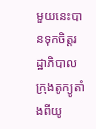មួយនេះបានទុកចិត្តរដ្ឋាភិបាលក្រុងតូក្យូតាំងពីយូ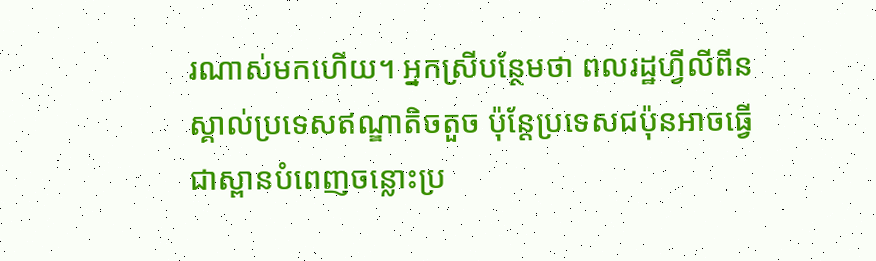រណាស់មកហើយ។ អ្នកស្រីបន្ថែមថា ពលរដ្ឋហ្វីលីពីនស្គាល់ប្រទេសឥណ្ឌាតិចតួច ប៉ុន្តែប្រទេសជប៉ុនអាចធ្វើជាស្ពានបំពេញចន្លោះប្រ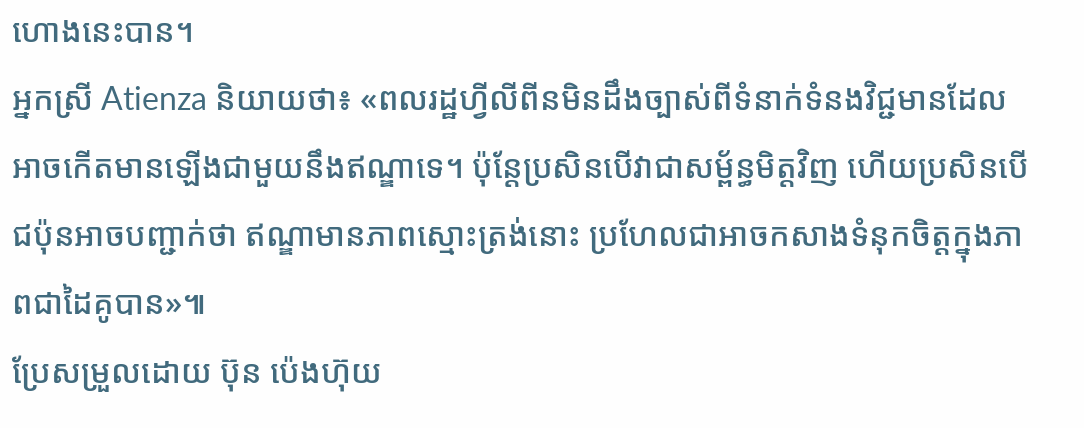ហោងនេះបាន។
អ្នកស្រី Atienza និយាយថា៖ «ពលរដ្ឋហ្វីលីពីនមិនដឹងច្បាស់ពីទំនាក់ទំនងវិជ្ជមានដែលអាចកើតមានឡើងជាមួយនឹងឥណ្ឌាទេ។ ប៉ុន្តែប្រសិនបើវាជាសម្ព័ន្ធមិត្តវិញ ហើយប្រសិនបើជប៉ុនអាចបញ្ជាក់ថា ឥណ្ឌាមានភាពស្មោះត្រង់នោះ ប្រហែលជាអាចកសាងទំនុកចិត្តក្នុងភាពជាដៃគូបាន»៕
ប្រែសម្រួលដោយ ប៊ុន ប៉េងហ៊ុយ